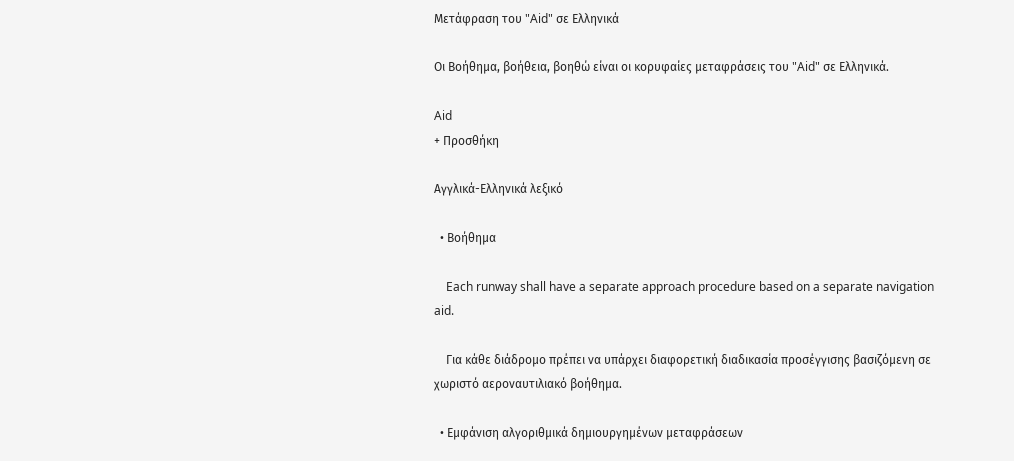Μετάφραση του "Aid" σε Ελληνικά

Οι Βοήθημα, βοήθεια, βοηθώ είναι οι κορυφαίες μεταφράσεις του "Aid" σε Ελληνικά.

Aid
+ Προσθήκη

Αγγλικά-Ελληνικά λεξικό

  • Βοήθημα

    Each runway shall have a separate approach procedure based on a separate navigation aid.

    Για κάθε διάδρομο πρέπει να υπάρχει διαφορετική διαδικασία προσέγγισης βασιζόμενη σε χωριστό αεροναυτιλιακό βοήθημα.

  • Εμφάνιση αλγοριθμικά δημιουργημένων μεταφράσεων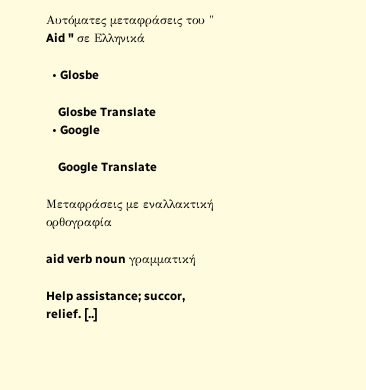Αυτόματες μεταφράσεις του " Aid " σε Ελληνικά

  • Glosbe

    Glosbe Translate
  • Google

    Google Translate

Μεταφράσεις με εναλλακτική ορθογραφία

aid verb noun γραμματική

Help assistance; succor, relief. [..]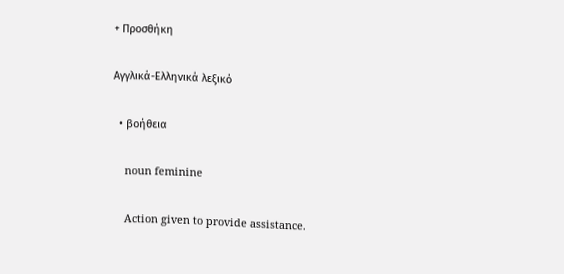+ Προσθήκη

Αγγλικά-Ελληνικά λεξικό

  • βοήθεια

    noun feminine

    Action given to provide assistance.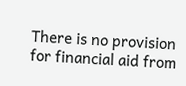There is no provision for financial aid from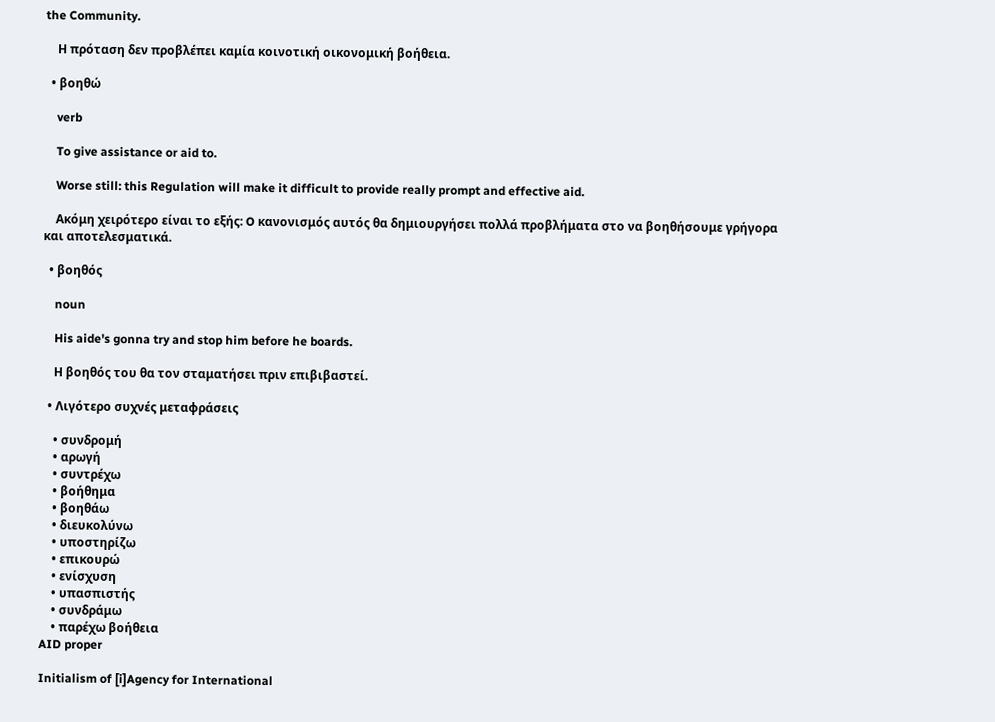the Community.

    Η πρόταση δεν προβλέπει καμία κοινοτική οικονομική βοήθεια.

  • βοηθώ

    verb

    To give assistance or aid to.

    Worse still: this Regulation will make it difficult to provide really prompt and effective aid.

    Aκόμη χειρότερο είναι το εξής: O κανονισμός αυτός θα δημιουργήσει πολλά προβλήματα στο να βοηθήσουμε γρήγορα και αποτελεσματικά.

  • βοηθός

    noun

    His aide's gonna try and stop him before he boards.

    Η βοηθός του θα τον σταματήσει πριν επιβιβαστεί.

  • Λιγότερο συχνές μεταφράσεις

    • συνδρομή
    • αρωγή
    • συντρέχω
    • βοήθημα
    • βοηθάω
    • διευκολύνω
    • υποστηρίζω
    • επικουρώ
    • ενίσχυση
    • υπασπιστής
    • συνδράμω
    • παρέχω βοήθεια
AID proper

Initialism of [i]Agency for International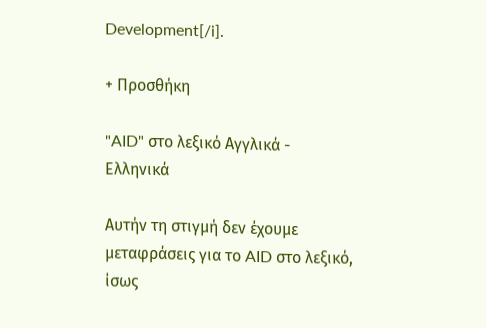Development[/i].

+ Προσθήκη

"AID" στο λεξικό Αγγλικά - Ελληνικά

Αυτήν τη στιγμή δεν έχουμε μεταφράσεις για το AID στο λεξικό, ίσως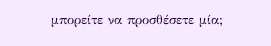μπορείτε να προσθέσετε μία;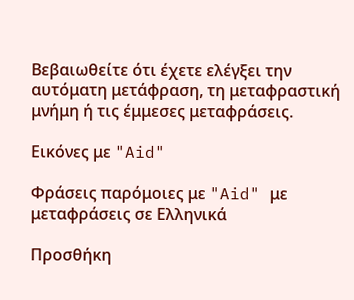Βεβαιωθείτε ότι έχετε ελέγξει την αυτόματη μετάφραση, τη μεταφραστική μνήμη ή τις έμμεσες μεταφράσεις.

Εικόνες με "Aid"

Φράσεις παρόμοιες με "Aid" με μεταφράσεις σε Ελληνικά

Προσθήκη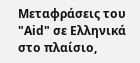Μεταφράσεις του "Aid" σε Ελληνικά στο πλαίσιο,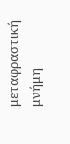μεταφραστική μνήμη